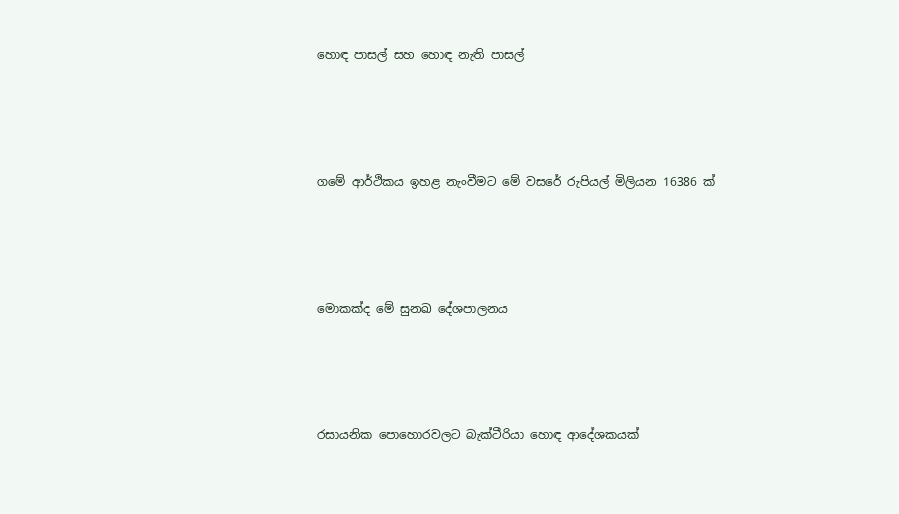හොඳ පාසල් සහ හොඳ නැති පාසල්




ගමේ ආර්ථිකය ඉහළ නැංවීමට මේ වසරේ රුපියල් මිලියන 16386 ක්




මොකක්ද මේ සුනඛ දේශපාලනය




රසායනික පොහොරවලට බැක්ටීරියා හොඳ ආදේශකයක්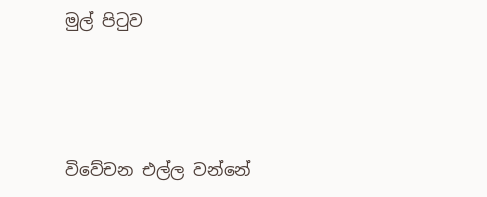මුල් පිටුව




විවේචන එල්ල වන්නේ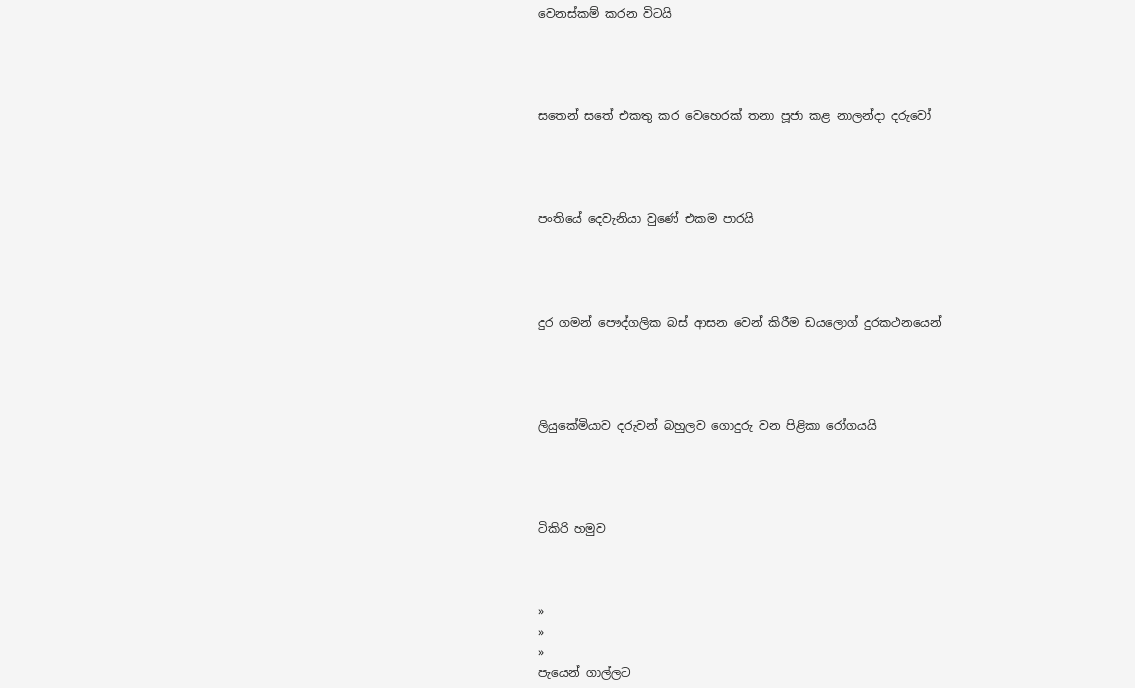වෙනස්කම් කරන විටයි




සතෙන් සතේ එකතු කර වෙහෙරක් තනා පූජා කළ නාලන්දා දරුවෝ




පංතියේ දෙවැනියා වුණේ එකම පාරයි




දුර ගමන් පෞද්ගලික බස් ආසන වෙන් කිරීම ඩයලොග් දුරකථනයෙන්




ලියුකේමියාව දරුවන් බහුලව ගොදුරු වන පිළිකා රෝගයයි




ටිකිරි හමුව



»
»
»
පැයෙන් ගාල්ලට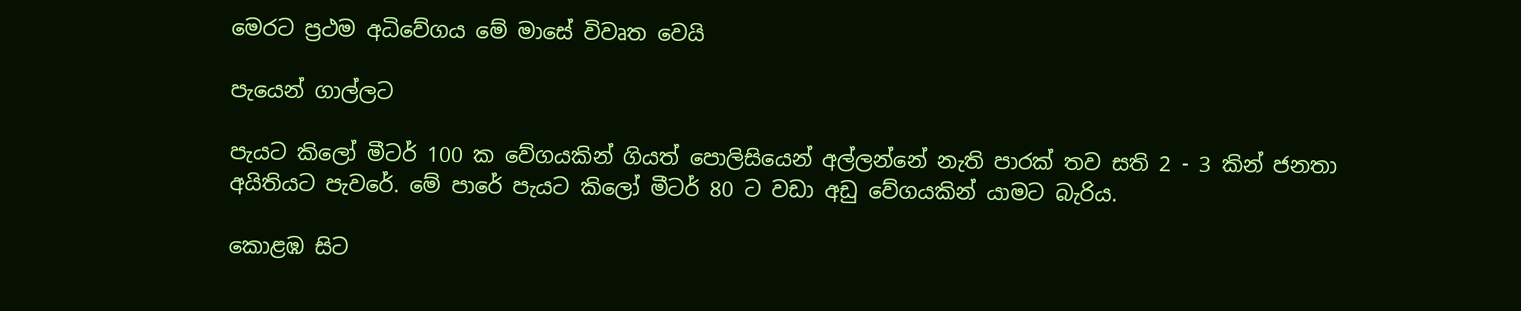මෙරට ප්‍රථම අධිවේගය මේ මාසේ විවෘත වෙයි

පැයෙන් ගාල්ලට

පැයට කිලෝ මීටර් 100 ක වේගයකින් ගියත් පොලිසියෙන් අල්ලන්නේ නැති පාරක් තව සති 2 - 3 කින් ජනතා අයිතියට පැවරේ. මේ පාරේ පැයට කිලෝ මීටර් 80 ට වඩා අඩු වේගයකින් යාමට බැරිය.

කොළඹ සිට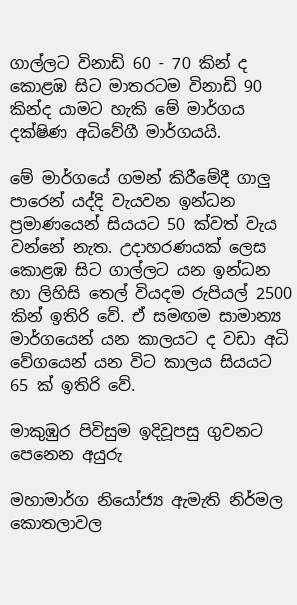ගාල්ලට විනාඩි 60 - 70 කින් ද කොළඹ සිට මාතරටම විනාඩි 90 කින්ද යාමට හැකි මේ මාර්ගය දක්ෂිණ අධිවේගී මාර්ගයයි.

මේ මාර්ගයේ ගමන් කිරීමේදී ගාලු පාරෙන් යද්දි වැයවන ඉන්ධන ප්‍රමාණයෙන් සියයට 50 ක්වත් වැය වන්නේ නැත. උදාහරණයක් ලෙස කොළඹ සිට ගාල්ලට යන ඉන්ධන හා ලිහිසි තෙල් වියදම රුපියල් 2500 කින් ඉතිරි වේ. ඒ සමඟම සාමාන්‍ය මාර්ගයෙන් යන කාලයට ද වඩා අධි වේගයෙන් යන විට කාලය සියයට 65 ක් ඉතිරි වේ.

මාකුඹුර පිවිසුම ඉදිවූපසු ගුවනට පෙනෙන අයුරු

මහාමාර්ග නියෝජ්‍ය ඇමැති නිර්මල කොතලාවල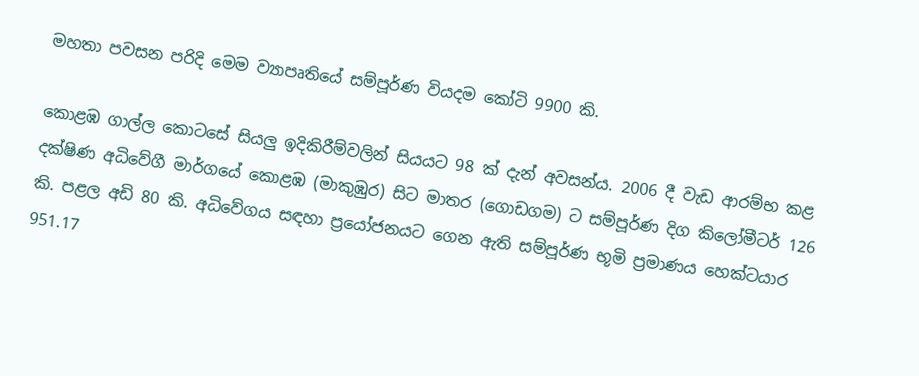මහතා පවසන පරිදි මෙම ව්‍යාපෘතියේ සම්පූර්ණ වියදම කෝටි 9900 කි.

කොළඹ ගාල්ල කොටසේ සියලු ඉදිකිරීම්වලින් සියයට 98 ක් දැන් අවසන්ය. 2006 දී වැඩ ආරම්භ කළ දක්ෂිණ අධිවේගී මාර්ගයේ කොළඹ (මාකුඹුර) සිට මාතර (ගොඩගම) ට සම්පූර්ණ දිග කිලෝමීටර් 126 කි. පළල අඩි 80 කි. අධිවේගය සඳහා ප්‍රයෝජනයට ගෙන ඇති සම්පූර්ණ භූමි ප්‍රමාණය හෙක්ටයාර 951.17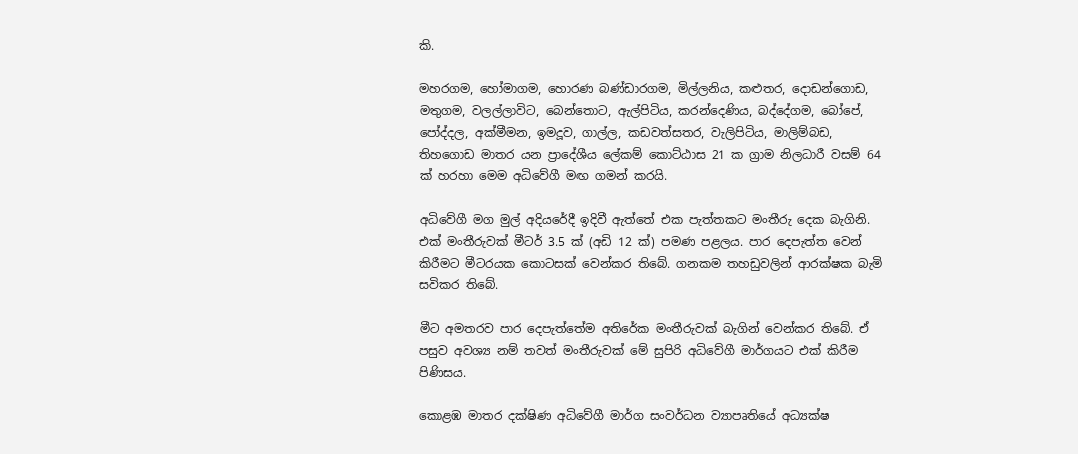කි.

මහරගම, හෝමාගම, හොරණ බණ්ඩාරගම, මිල්ලනිය, කළුතර, දොඩන්ගොඩ, මතුගම, වලල්ලාවිට, බෙන්තොට, ඇල්පිටිය, කරන්දෙණිය, බද්දේගම, බෝපේ, පෝද්දල, අක්මීමන, ඉමදූව, ගාල්ල, කඩවත්සතර, වැලිපිටිය, මාලිම්බඩ, තිහගොඩ මාතර යන ප්‍රාදේශීය ලේකම් කොට්ඨාස 21 ක ග්‍රාම නිලධාරී වසම් 64 ක් හරහා මෙම අධිවේගී මඟ ගමන් කරයි.

අධිවේගී මග මුල් අදියරේදී ඉදිවී ඇත්තේ එක පැත්තකට මංතීරු දෙක බැගිනි. එක් මංතීරුවක් මීටර් 3.5 ක් (අඩි 12 ක්) පමණ පළලය. පාර දෙපැත්ත වෙන් කිරීමට මීටරයක කොටසක් වෙන්කර තිබේ. ගනකම තහඩුවලින් ආරක්ෂක බැමි සවිකර තිබේ.

මීට අමතරව පාර දෙපැත්තේම අතිරේක මංතීරුවක් බැගින් වෙන්කර තිබේ. ඒ පසුව අවශ්‍ය නම් තවත් මංතීරුවක් මේ සුපිරි අධිවේගී මාර්ගයට එක් කිරීම පිණිසය.

කොළඹ මාතර දක්ෂිණ අධිවේගී මාර්ග සංවර්ධන ව්‍යාපෘතියේ අධ්‍යක්ෂ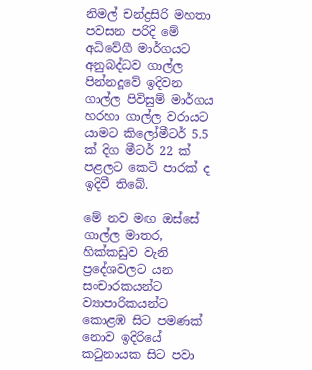නිමල් චන්ද්‍රසිරි මහතා පවසන පරිදි මේ අධිවේගී මාර්ගයට අනුබද්ධව ගාල්ල පින්නදූවේ ඉදිවන ගාල්ල පිවිසුම් මාර්ගය හරහා ගාල්ල වරායට යාමට කිලෝමීටර් 5.5 ක් දිග මීටර් 22 ක් පළලට කෙටි පාරක් ද ඉදිවී තිබේ.

මේ නව මඟ ඔස්සේ ගාල්ල මාතර, හික්කඩුව වැනි ප්‍රදේශවලට යන සංචාරකයන්ට ව්‍යාපාරිකයන්ට කොළඹ සිට පමණක් නොව ඉදිරියේ කටුනායක සිට පවා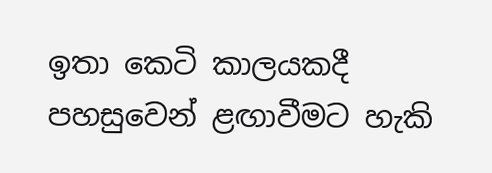ඉතා කෙටි කාලයකදී පහසුවෙන් ළඟාවීමට හැකි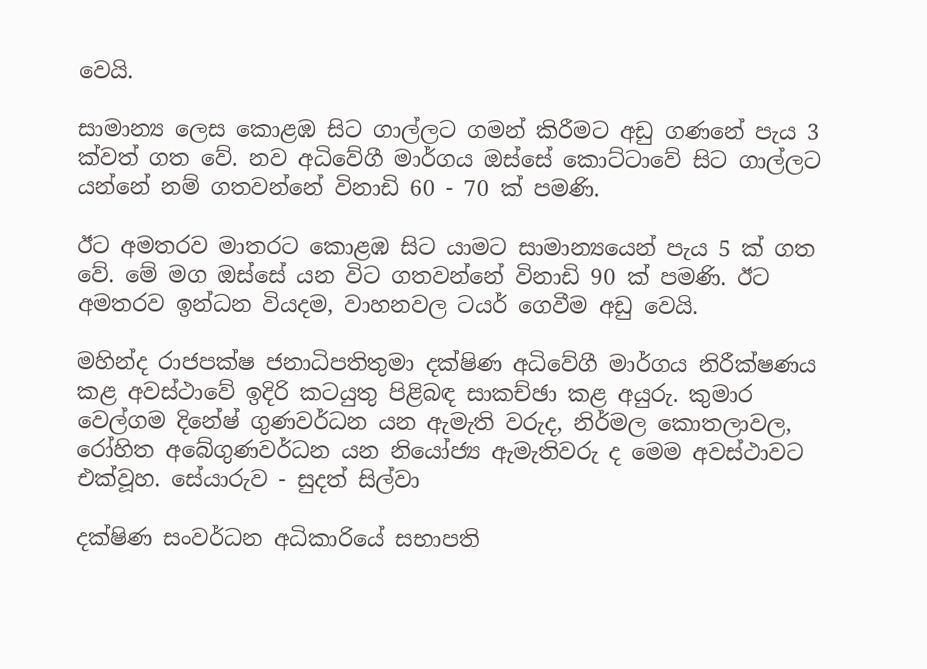වෙයි.

සාමාන්‍ය ලෙස කොළඹ සිට ගාල්ලට ගමන් කිරීමට අඩු ගණනේ පැය 3 ක්වත් ගත වේ. නව අධිවේගී මාර්ගය ඔස්සේ කොට්ටාවේ සිට ගාල්ලට යන්නේ නම් ගතවන්නේ විනාඩි 60 - 70 ක් පමණි.

ඊට අමතරව මාතරට කොළඹ සිට යාමට සාමාන්‍යයෙන් පැය 5 ක් ගත වේ. මේ මග ඔස්සේ යන විට ගතවන්නේ විනාඩි 90 ක් පමණි. ඊට අමතරව ඉන්ධන වියදම, වාහනවල ටයර් ගෙවීම අඩු වෙයි.

මහින්ද රාජපක්ෂ ජනාධිපතිතුමා දක්ෂිණ අධිවේගී මාර්ගය නිරීක්ෂණය කළ අවස්ථාවේ ඉදිරි කටයුතු පිළිබඳ සාකච්ඡා කළ අයුරු. කුමාර වෙල්ගම දිනේෂ් ගුණවර්ධන යන ඇමැති වරුද, නිර්මල කොතලාවල, රෝහිත අබේගුණවර්ධන යන නියෝජ්‍ය ඇමැතිවරු ද මෙම අවස්ථාවට එක්වූහ. සේයාරුව - සුදත් සිල්වා

දක්ෂිණ සංවර්ධන අධිකාරියේ සභාපති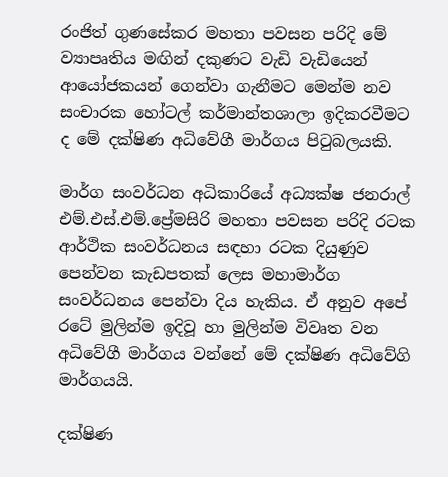රංජිත් ගුණසේකර මහතා පවසන පරිදි මේ ව්‍යාපෘතිය මඟින් දකුණට වැඩි වැඩියෙන් ආයෝජකයන් ගෙන්වා ගැනීමට මෙන්ම නව සංචාරක හෝටල් කර්මාන්තශාලා ඉදිකරවීමට ද මේ දක්ෂිණ අධිවේගී මාර්ගය පිටුබලයකි.

මාර්ග සංවර්ධන අධිකාරියේ අධ්‍යක්ෂ ජනරාල් එම්.එස්.එම්.ප්‍රේමසිරි මහතා පවසන පරිදි රටක ආර්ථික සංවර්ධනය සඳහා රටක දියුණුව පෙන්වන කැඩපතක් ලෙස මහාමාර්ග සංවර්ධනය පෙන්වා දිය හැකිය. ඒ අනුව අපේ රටේ මුලින්ම ඉදිවූ හා මුලින්ම විවෘත වන අධිවේගී මාර්ගය වන්නේ මේ දක්ෂිණ අධිවේගි මාර්ගයයි.

දක්ෂිණ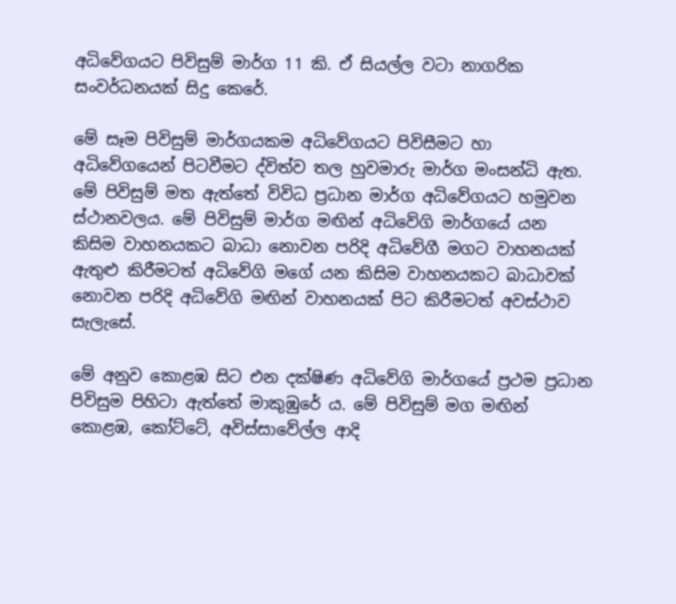අධිවේගයට පිවිසුම් මාර්ග 11 කි. ඒ සියල්ල වටා නාගරික සංවර්ධනයක් සිදු කෙරේ.

මේ සෑම පිවිසුම් මාර්ගයකම අධිවේගයට පිවිසීමට හා අධිවේගයෙන් පිටවීමට ද්විත්ව තල හුවමාරු මාර්ග මංසන්ධි ඇත. මේ පිවිසුම් මත ඇත්තේ විවිධ ප්‍රධාන මාර්ග අධිවේගයට හමුවන ස්ථානවලය. මේ පිවිසුම් මාර්ග මඟින් අධිවේගි මාර්ගයේ යන කිසිම වාහනයකට බාධා නොවන පරිදි අධිවේගී මගට වාහනයක් ඇතුළු කිරීමටත් අධිවේගි මගේ යන කිසිම වාහනයකට බාධාවක් නොවන පරිදි අධිවේගි මඟින් වාහනයක් පිට කිරීමටත් අවස්ථාව සැලැසේ.

මේ අනුව කොළඹ සිට එන දක්ෂිණ අධිවේගි මාර්ගයේ ප්‍රථම ප්‍රධාන පිවිසුම පිහිටා ඇත්තේ මාකුඹුරේ ය. මේ පිවිසුම් මග මඟින් කොළඹ, කෝට්ටේ, අවිස්සාවේල්ල ආදි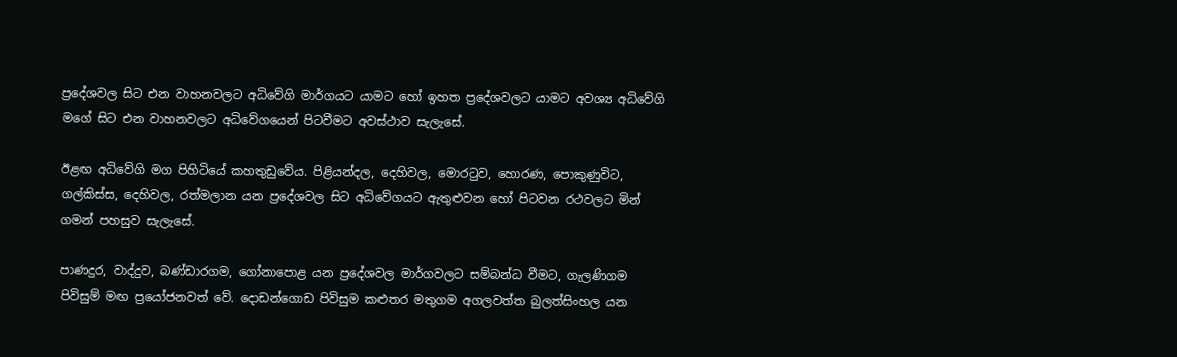ප්‍රදේශවල සිට එන වාහනවලට අධිවේගි මාර්ගයට යාමට හෝ ඉහත ප්‍රදේශවලට යාමට අවශ්‍ය අධිවේගි මගේ සිට එන වාහනවලට අධිවේගයෙන් පිටවීමට අවස්ථාව සැලැසේ.

ඊළඟ අධිවේගි මග පිහිටියේ කහතුඩුවේය. පිළියන්දල, දෙහිවල, මොරටුව, හොරණ, පොකුණුවිට, ගල්කිස්ස, දෙහිවල, රත්මලාන යන ප්‍රදේශවල සිට අධිවේගයට ඇතුළුවන හෝ පිටවන රථවලට මින් ගමන් පහසුව සැලැසේ.

පාණදුර, වාද්දුව, බණ්ඩාරගම, ගෝනාපොළ යන ප්‍රදේශවල මාර්ගවලට සම්බන්ධ වීමට, ගැලණිගම පිවිසුම් මඟ ප්‍රයෝජනවත් වේ. දොඩන්ගොඩ පිවිසුම කළුතර මතුගම අගලවත්ත බුලත්සිංහල යන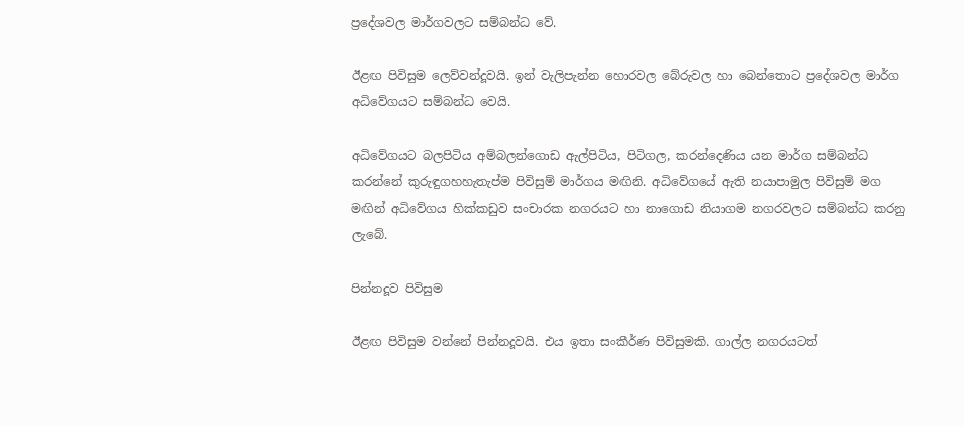ප්‍රදේශවල මාර්ගවලට සම්බන්ධ වේ.

ඊළඟ පිවිසුම ලෙව්වන්දූවයි. ඉන් වැලිපැන්න හොරවල බේරුවල හා බෙන්තොට ප්‍රදේශවල මාර්ග අධිවේගයට සම්බන්ධ වෙයි.

අධිවේගයට බලපිටිය අම්බලන්ගොඩ ඇල්පිටිය, පිටිගල, කරන්දෙණිය යන මාර්ග සම්බන්ධ කරන්නේ කුරුඳුගහහැතැප්ම පිවිසුම් මාර්ගය මඟිනි. අධිවේගයේ ඇති නයාපාමුල පිවිසුම් මග මඟින් අධිවේගය හික්කඩුව සංචාරක නගරයට හා නාගොඩ නියාගම නගරවලට සම්බන්ධ කරනු ලැබේ.

පින්නදූව පිවිසුම

ඊළඟ පිවිසුම වන්නේ පින්නදූවයි. එය ඉතා සංකීර්ණ පිවිසුමකි. ගාල්ල නගරයටත්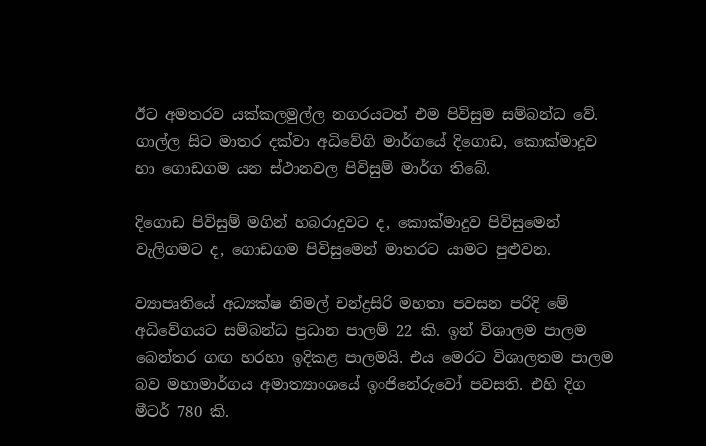ඊට අමතරව යක්කලමුල්ල නගරයටත් එම පිවිසුම සම්බන්ධ වේ. ගාල්ල සිට මාතර දක්වා අධිවේගි මාර්ගයේ දිගොඩ, කොක්මාදූව හා ගොඩගම යන ස්ථානවල පිවිසුම් මාර්ග තිබේ.

දිගොඩ පිවිසුම් මගින් හබරාදුවට ද, කොක්මාදුව පිවිසුමෙන් වැලිගමට ද, ගොඩගම පිවිසුමෙන් මාතරට යාමට පුළුවන.

ව්‍යාපෘතියේ අධ්‍යක්ෂ නිමල් චන්ද්‍රසිරි මහතා පවසන පරිදි මේ අධිවේගයට සම්බන්ධ ප්‍රධාන පාලම් 22 කි. ඉන් විශාලම පාලම බෙන්තර ගඟ හරහා ඉදිකළ පාලමයි. එය මෙරට විශාලතම පාලම බව මහාමාර්ගය අමාත්‍යාංශයේ ඉංජිනේරුවෝ පවසති. එහි දිග මීටර් 780 කි.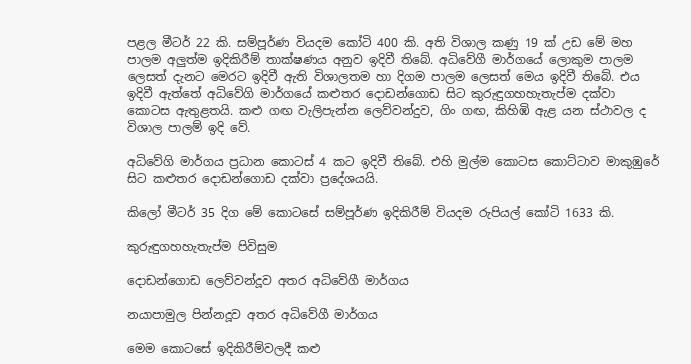පළල මීටර් 22 කි. සම්පූර්ණ වියදම කෝටි 400 කි. අති විශාල කණු 19 ක් උඩ මේ මහ පාලම අලුත්ම ඉදිකිරීම් තාක්ෂණය අනුව ඉදිවී තිබේ. අධිවේගී මාර්ගයේ ලොකුම පාලම ලෙසත් දැනට මෙරට ඉදිවී ඇති විශාලතම හා දිගම පාලම ලෙසත් මෙය ඉදිවී තිබේ. එය ඉදිවී ඇත්තේ අධිවේගි මාර්ගයේ කළුතර දොඩන්ගොඩ සිට කුරුඳුගහහැතැප්ම දක්වා කොටස ඇතුළතයි. කළු ගඟ වැලිපැන්න ලෙව්වන්දුව, ගිං ගඟ, කිහිඹි ඇළ යන ස්ථාවල ද විශාල පාලම් ඉදි වේ.

අධිවේගි මාර්ගය ප්‍රධාන කොටස් 4 කට ඉදිවී තිබේ. එහි මුල්ම කොටස කොට්ටාව මාකුඹුරේ සිට කළුතර දොඩන්ගොඩ දක්වා ප්‍රදේශයයි.

කිලෝ මීටර් 35 දිග මේ කොටසේ සම්පූර්ණ ඉදිකිරීම් වියදම රුපියල් කෝටි 1633 කි.

කුරුඳුගහහැතැප්ම පිවිසුම

දොඩන්ගොඩ ලෙව්වන්දූව අතර අධිවේගී මාර්ගය

නයාපාමුල පින්නදූව අතර අධිවේගී මාර්ගය

මෙම කොටසේ ඉදිකිරීම්වලදී කළු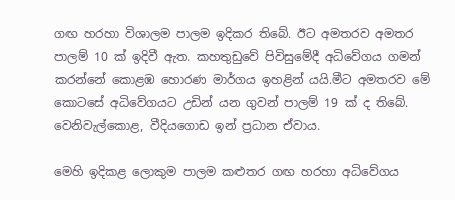ගඟ හරහා විශාලම පාලම ඉදිකර තිබේ. ඊට අමතරව අමතර පාලම් 10 ක් ඉදිවී ඇත. කහතුඩුවේ පිවිසුමේදී අධිවේගය ගමන් කරන්නේ කොළඹ හොරණ මාර්ගය ඉහළින් යයි.මීට අමතරව මේ කොටසේ අධිවේගයට උඩින් යන ගුවන් පාලම් 19 ක් ද තිබේ. වෙනිවැල්කොළ, වීදියගොඩ ඉන් ප්‍රධාන ඒවාය.

මෙහි ඉදිකළ ලොකුම පාලම කළුතර ගඟ හරහා අධිවේගය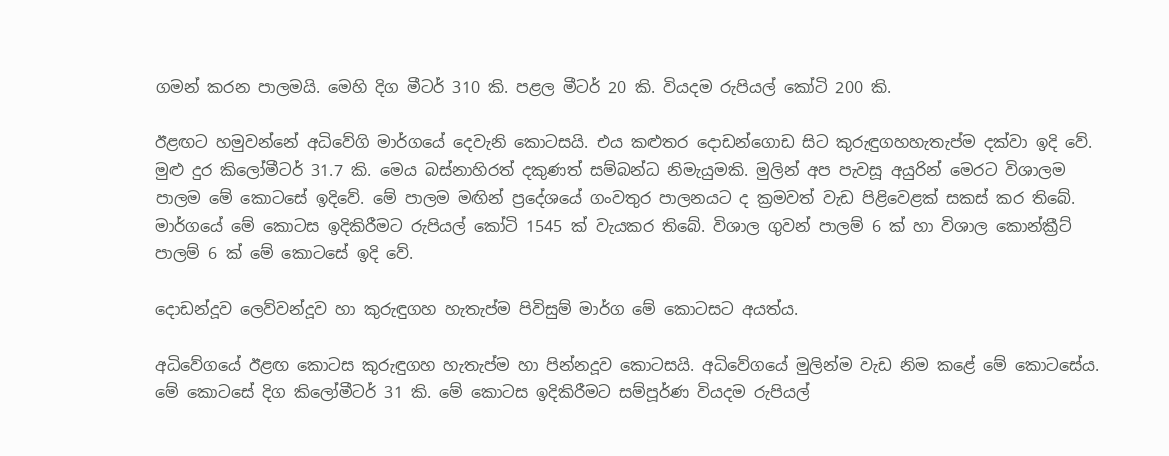ගමන් කරන පාලමයි. මෙහි දිග මීටර් 310 කි. පළල මීටර් 20 කි. වියදම රුපියල් කෝටි 200 කි.

ඊළඟට හමුවන්නේ අධිවේගි මාර්ගයේ දෙවැනි කොටසයි. එය කළුතර දොඩන්ගොඩ සිට කුරුඳුගහහැතැප්ම දක්වා ඉදි වේ. මුළු දුර කිලෝමීටර් 31.7 කි. මෙය බස්නාහිරත් දකුණත් සම්බන්ධ නිමැයුමකි. මුලින් අප පැවසූ අයුරින් මෙරට විශාලම පාලම මේ කොටසේ ඉදිවේ. මේ පාලම මඟින් ප්‍රදේශයේ ගංවතුර පාලනයට ද ක්‍රමවත් වැඩ පිළිවෙළක් සකස් කර තිබේ. මාර්ගයේ මේ කොටස ඉදිකිරීමට රුපියල් කෝටි 1545 ක් වැයකර තිබේ. විශාල ගුවන් පාලම් 6 ක් හා විශාල කොන්ක්‍රීට් පාලම් 6 ක් මේ කොටසේ ඉදි වේ.

දොඩන්දූව ලෙව්වන්දූව හා කුරුඳුගහ හැතැප්ම පිවිසුම් මාර්ග මේ කොටසට අයත්ය.

අධිවේගයේ ඊළඟ කොටස කුරුඳුගහ හැතැප්ම හා පින්නදූව කොටසයි. අධිවේගයේ මුලින්ම වැඩ නිම කළේ මේ කොටසේය. මේ කොටසේ දිග කිලෝමීටර් 31 කි. මේ කොටස ඉදිකිරීමට සම්පූර්ණ වියදම රුපියල්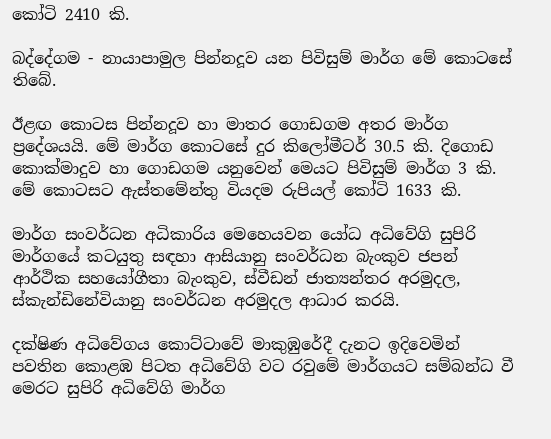කෝටි 2410 කි.

බද්දේගම - නායාපාමුල පින්නදූව යන පිවිසුම් මාර්ග මේ කොටසේ තිබේ.

ඊළඟ කොටස පින්නදූව හා මාතර ගොඩගම අතර මාර්ග ප්‍රදේශයයි. මේ මාර්ග කොටසේ දුර කිලෝමීටර් 30.5 කි. දිගොඩ කොක්මාදුව හා ගොඩගම යනුවෙන් මෙයට පිවිසුම් මාර්ග 3 කි. මේ කොටසට ඇස්තමේන්තු වියදම රුපියල් කෝටි 1633 කි.

මාර්ග සංවර්ධන අධිකාරිය මෙහෙයවන යෝධ අධිවේගි සුපිරි මාර්ගයේ කටයුතු සඳහා ආසියානු සංවර්ධන බැංකුව ජපන් ආර්ථික සහයෝගීතා බැංකුව, ස්වීඩන් ජාත්‍යන්තර අරමුදල, ස්කැන්ඩිනේවියානු සංවර්ධන අරමුදල ආධාර කරයි.

දක්ෂිණ අධිවේගය කොට්ටාවේ මාකුඹුරේදී දැනට ඉදිවෙමින් පවතින කොළඹ පිටත අධිවේගි වට රවුමේ මාර්ගයට සම්බන්ධ වී මෙරට සුපිරි අධිවේගි මාර්ග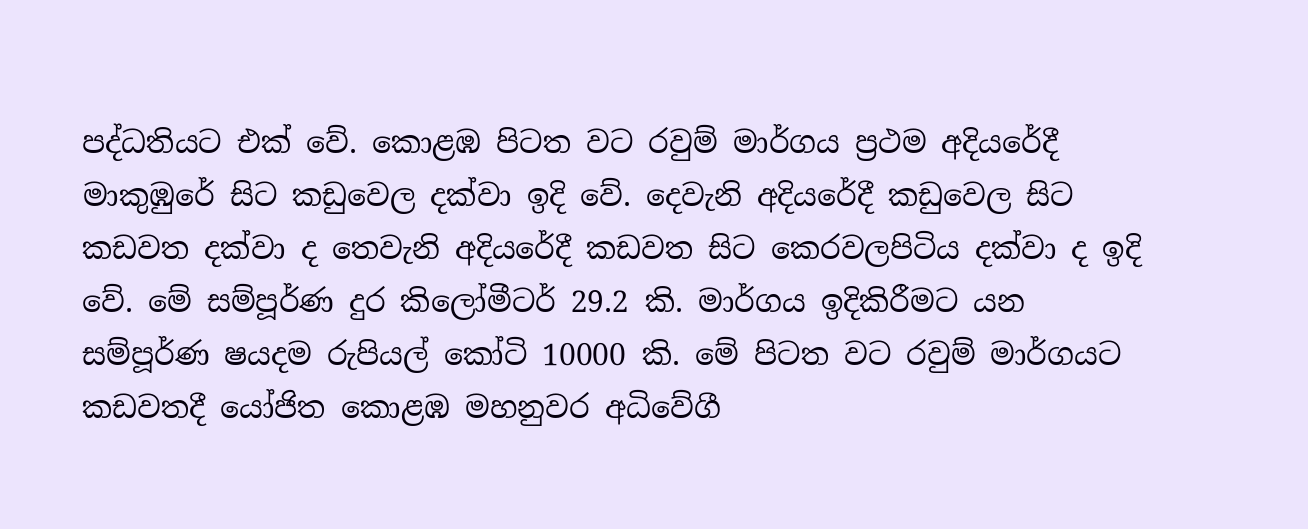පද්ධතියට එක් වේ. කොළඹ පිටත වට රවුම් මාර්ගය ප්‍රථම අදියරේදී මාකුඹුරේ සිට කඩුවෙල දක්වා ඉදි වේ. දෙවැනි අදියරේදී කඩුවෙල සිට කඩවත දක්වා ද තෙවැනි අදියරේදී කඩවත සිට කෙරවලපිටිය දක්වා ද ඉදි වේ. මේ සම්පූර්ණ දුර කිලෝමීටර් 29.2 කි. මාර්ගය ඉදිකිරීමට යන සම්පූර්ණ ෂයදම රුපියල් කෝටි 10000 කි. මේ පිටත වට රවුම් මාර්ගයට කඩවතදී යෝජිත කොළඹ මහනුවර අධිවේගී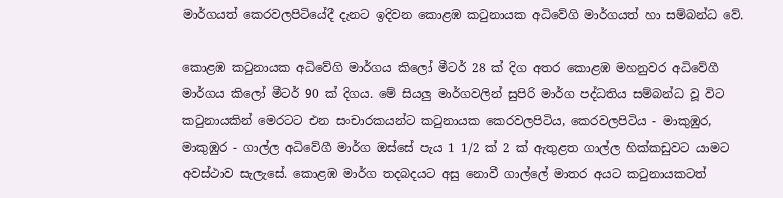මාර්ගයත් කෙරවලපිටියේදී දැනට ඉදිවන කොළඹ කටුනායක අධිවේගි මාර්ගයත් හා සම්බන්ධ වේ.

කොළඹ කටුනායක අධිවේගි මාර්ගය කිලෝ මීටර් 28 ක් දිග අතර කොළඹ මහනුවර අධිවේගී මාර්ගය කිලෝ මීටර් 90 ක් දිගය. මේ සියලු මාර්ගවලින් සුපිරි මාර්ග පද්ධතිය සම්බන්ධ වූ විට කටුනායකින් මෙරටට එන සංචාරකයන්ට කටුනායක කෙරවලපිටිය, කෙරවලපිටිය - මාකුඹුර, මාකුඹුර - ගාල්ල අධිවේගී මාර්ග ඔස්සේ පැය 1 1/2 ක් 2 ක් ඇතුළත ගාල්ල හික්කඩුවට යාමට අවස්ථාව සැලැසේ. කොළඹ මාර්ග තදබදයට අසු නොවී ගාල්ලේ මාතර අයට කටුනායකටත්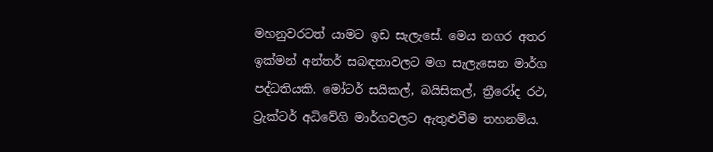මහනුවරටත් යාමට ඉඩ සැලැසේ. මෙය නගර අතර ඉක්මන් අන්තර් සබඳතාවලට මග සැලැසෙන මාර්ග පද්ධතියකි. මෝටර් සයිකල්, බයිසිකල්, ත්‍රීරෝද රථ, ට්‍රැක්ටර් අධිවේගි මාර්ගවලට ඇතුළුවීම තහනම්ය.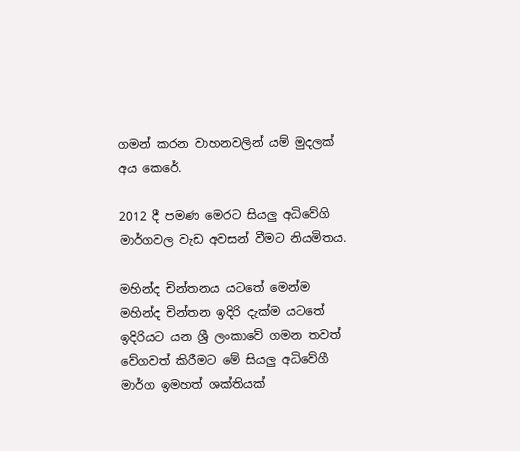ගමන් කරන වාහනවලින් යම් මුදලක් අය කෙරේ.

2012 දී පමණ මෙරට සියලු අධිවේගි මාර්ගවල වැඩ අවසන් වීමට නියමිතය.

මහින්ද චින්තනය යටතේ මෙන්ම මහින්ද චින්තන ඉදිරි දැක්ම යටතේ ඉදිරියට යන ශ්‍රී ලංකාවේ ගමන තවත් වේගවත් කිරීමට මේ සියලු අධිවේගී මාර්ග ඉමහත් ශක්තියක්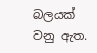බලයක් වනු ඇත.